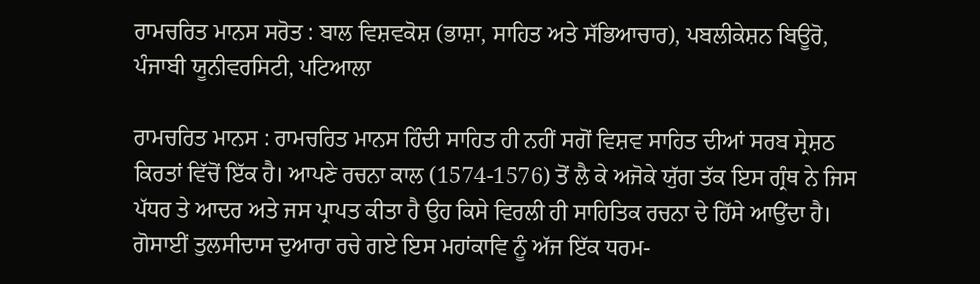ਰਾਮਚਰਿਤ ਮਾਨਸ ਸਰੋਤ : ਬਾਲ ਵਿਸ਼ਵਕੋਸ਼ (ਭਾਸ਼ਾ, ਸਾਹਿਤ ਅਤੇ ਸੱਭਿਆਚਾਰ), ਪਬਲੀਕੇਸ਼ਨ ਬਿਊਰੋ, ਪੰਜਾਬੀ ਯੂਨੀਵਰਸਿਟੀ, ਪਟਿਆਲਾ

ਰਾਮਚਰਿਤ ਮਾਨਸ : ਰਾਮਚਰਿਤ ਮਾਨਸ ਹਿੰਦੀ ਸਾਹਿਤ ਹੀ ਨਹੀਂ ਸਗੋਂ ਵਿਸ਼ਵ ਸਾਹਿਤ ਦੀਆਂ ਸਰਬ ਸ੍ਰੇਸ਼ਠ ਕਿਰਤਾਂ ਵਿੱਚੋਂ ਇੱਕ ਹੈ। ਆਪਣੇ ਰਚਨਾ ਕਾਲ (1574-1576) ਤੋਂ ਲੈ ਕੇ ਅਜੋਕੇ ਯੁੱਗ ਤੱਕ ਇਸ ਗ੍ਰੰਥ ਨੇ ਜਿਸ ਪੱਧਰ ਤੇ ਆਦਰ ਅਤੇ ਜਸ ਪ੍ਰਾਪਤ ਕੀਤਾ ਹੈ ਉਹ ਕਿਸੇ ਵਿਰਲੀ ਹੀ ਸਾਹਿਤਿਕ ਰਚਨਾ ਦੇ ਹਿੱਸੇ ਆਉਂਦਾ ਹੈ। ਗੋਸਾਈਂ ਤੁਲਸੀਦਾਸ ਦੁਆਰਾ ਰਚੇ ਗਏ ਇਸ ਮਹਾਂਕਾਵਿ ਨੂੰ ਅੱਜ ਇੱਕ ਧਰਮ-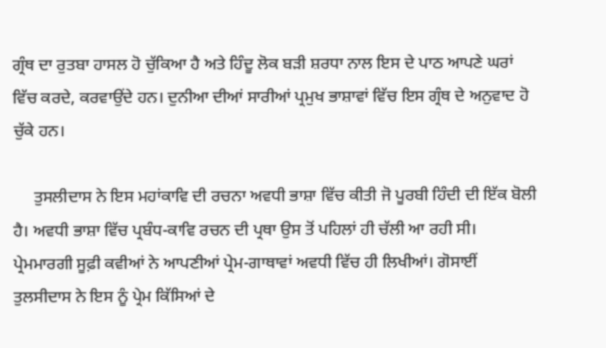ਗ੍ਰੰਥ ਦਾ ਰੁਤਬਾ ਹਾਸਲ ਹੋ ਚੁੱਕਿਆ ਹੈ ਅਤੇ ਹਿੰਦੂ ਲੋਕ ਬੜੀ ਸ਼ਰਧਾ ਨਾਲ ਇਸ ਦੇ ਪਾਠ ਆਪਣੇ ਘਰਾਂ ਵਿੱਚ ਕਰਦੇ, ਕਰਵਾਉਂਦੇ ਹਨ। ਦੁਨੀਆ ਦੀਆਂ ਸਾਰੀਆਂ ਪ੍ਰਮੁਖ ਭਾਸ਼ਾਵਾਂ ਵਿੱਚ ਇਸ ਗ੍ਰੰਥ ਦੇ ਅਨੁਵਾਦ ਹੋ ਚੁੱਕੇ ਹਨ।

     ਤੁਸਲੀਦਾਸ ਨੇ ਇਸ ਮਹਾਂਕਾਵਿ ਦੀ ਰਚਨਾ ਅਵਧੀ ਭਾਸ਼ਾ ਵਿੱਚ ਕੀਤੀ ਜੋ ਪੂਰਬੀ ਹਿੰਦੀ ਦੀ ਇੱਕ ਬੋਲੀ ਹੈ। ਅਵਧੀ ਭਾਸ਼ਾ ਵਿੱਚ ਪ੍ਰਬੰਧ-ਕਾਵਿ ਰਚਨ ਦੀ ਪ੍ਰਥਾ ਉਸ ਤੋਂ ਪਹਿਲਾਂ ਹੀ ਚੱਲੀ ਆ ਰਹੀ ਸੀ। ਪ੍ਰੇਮਮਾਰਗੀ ਸੂਫ਼ੀ ਕਵੀਆਂ ਨੇ ਆਪਣੀਆਂ ਪ੍ਰੇਮ-ਗਾਥਾਵਾਂ ਅਵਧੀ ਵਿੱਚ ਹੀ ਲਿਖੀਆਂ। ਗੋਸਾਈਂ ਤੁਲਸੀਦਾਸ ਨੇ ਇਸ ਨੂੰ ਪ੍ਰੇਮ ਕਿੱਸਿਆਂ ਦੇ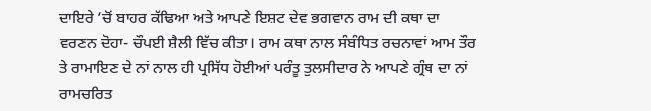ਦਾਇਰੇ ’ਚੋਂ ਬਾਹਰ ਕੱਢਿਆ ਅਤੇ ਆਪਣੇ ਇਸ਼ਟ ਦੇਵ ਭਗਵਾਨ ਰਾਮ ਦੀ ਕਥਾ ਦਾ ਵਰਣਨ ਦੋਹਾ- ਚੌਪਈ ਸ਼ੈਲੀ ਵਿੱਚ ਕੀਤਾ। ਰਾਮ ਕਥਾ ਨਾਲ ਸੰਬੰਧਿਤ ਰਚਨਾਵਾਂ ਆਮ ਤੌਰ ਤੇ ਰਾਮਾਇਣ ਦੇ ਨਾਂ ਨਾਲ ਹੀ ਪ੍ਰਸਿੱਧ ਹੋਈਆਂ ਪਰੰਤੂ ਤੁਲਸੀਦਾਰ ਨੇ ਆਪਣੇ ਗ੍ਰੰਥ ਦਾ ਨਾਂ ਰਾਮਚਰਿਤ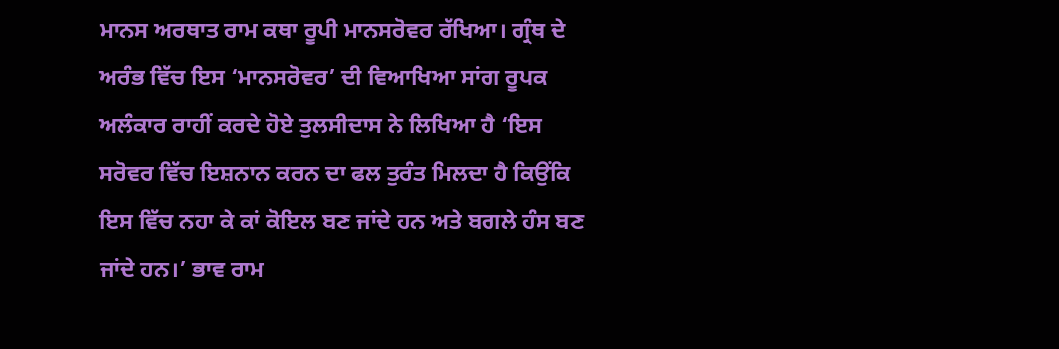ਮਾਨਸ ਅਰਥਾਤ ਰਾਮ ਕਥਾ ਰੂਪੀ ਮਾਨਸਰੋਵਰ ਰੱਖਿਆ। ਗ੍ਰੰਥ ਦੇ ਅਰੰਭ ਵਿੱਚ ਇਸ ‘ਮਾਨਸਰੋਵਰ’ ਦੀ ਵਿਆਖਿਆ ਸਾਂਗ ਰੂਪਕ ਅਲੰਕਾਰ ਰਾਹੀਂ ਕਰਦੇ ਹੋਏ ਤੁਲਸੀਦਾਸ ਨੇ ਲਿਖਿਆ ਹੈ ‘ਇਸ ਸਰੋਵਰ ਵਿੱਚ ਇਸ਼ਨਾਨ ਕਰਨ ਦਾ ਫਲ ਤੁਰੰਤ ਮਿਲਦਾ ਹੈ ਕਿਉਂਕਿ ਇਸ ਵਿੱਚ ਨਹਾ ਕੇ ਕਾਂ ਕੋਇਲ ਬਣ ਜਾਂਦੇ ਹਨ ਅਤੇ ਬਗਲੇ ਹੰਸ ਬਣ ਜਾਂਦੇ ਹਨ।’ ਭਾਵ ਰਾਮ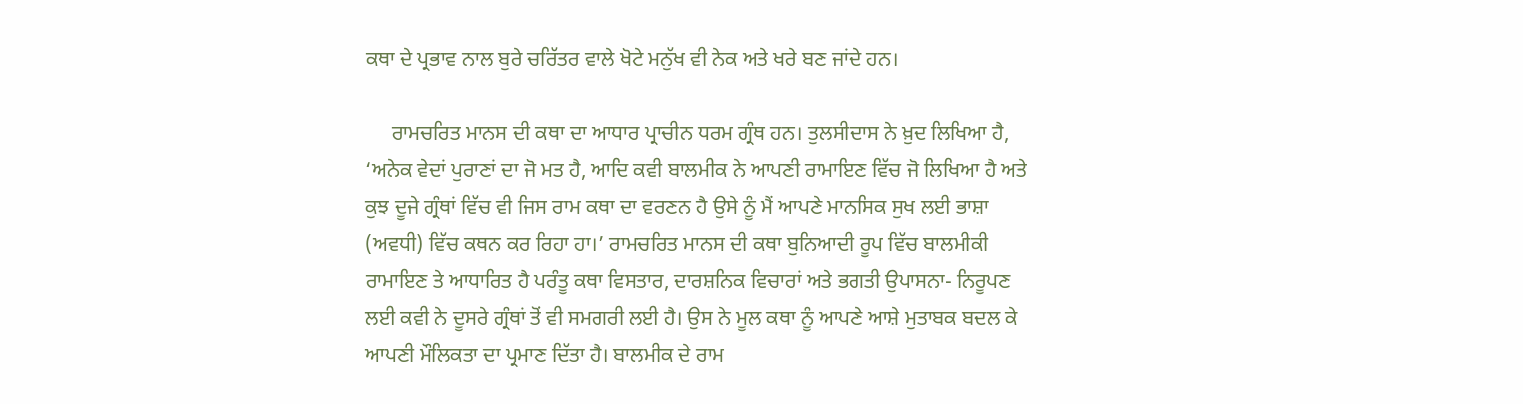ਕਥਾ ਦੇ ਪ੍ਰਭਾਵ ਨਾਲ ਬੁਰੇ ਚਰਿੱਤਰ ਵਾਲੇ ਖੋਟੇ ਮਨੁੱਖ ਵੀ ਨੇਕ ਅਤੇ ਖਰੇ ਬਣ ਜਾਂਦੇ ਹਨ।

     ਰਾਮਚਰਿਤ ਮਾਨਸ ਦੀ ਕਥਾ ਦਾ ਆਧਾਰ ਪ੍ਰਾਚੀਨ ਧਰਮ ਗ੍ਰੰਥ ਹਨ। ਤੁਲਸੀਦਾਸ ਨੇ ਖ਼ੁਦ ਲਿਖਿਆ ਹੈ, ‘ਅਨੇਕ ਵੇਦਾਂ ਪੁਰਾਣਾਂ ਦਾ ਜੋ ਮਤ ਹੈ, ਆਦਿ ਕਵੀ ਬਾਲਮੀਕ ਨੇ ਆਪਣੀ ਰਾਮਾਇਣ ਵਿੱਚ ਜੋ ਲਿਖਿਆ ਹੈ ਅਤੇ ਕੁਝ ਦੂਜੇ ਗ੍ਰੰਥਾਂ ਵਿੱਚ ਵੀ ਜਿਸ ਰਾਮ ਕਥਾ ਦਾ ਵਰਣਨ ਹੈ ਉਸੇ ਨੂੰ ਮੈਂ ਆਪਣੇ ਮਾਨਸਿਕ ਸੁਖ ਲਈ ਭਾਸ਼ਾ (ਅਵਧੀ) ਵਿੱਚ ਕਥਨ ਕਰ ਰਿਹਾ ਹਾ।’ ਰਾਮਚਰਿਤ ਮਾਨਸ ਦੀ ਕਥਾ ਬੁਨਿਆਦੀ ਰੂਪ ਵਿੱਚ ਬਾਲਮੀਕੀ ਰਾਮਾਇਣ ਤੇ ਆਧਾਰਿਤ ਹੈ ਪਰੰਤੂ ਕਥਾ ਵਿਸਤਾਰ, ਦਾਰਸ਼ਨਿਕ ਵਿਚਾਰਾਂ ਅਤੇ ਭਗਤੀ ਉਪਾਸਨਾ- ਨਿਰੂਪਣ ਲਈ ਕਵੀ ਨੇ ਦੂਸਰੇ ਗ੍ਰੰਥਾਂ ਤੋਂ ਵੀ ਸਮਗਰੀ ਲਈ ਹੈ। ਉਸ ਨੇ ਮੂਲ ਕਥਾ ਨੂੰ ਆਪਣੇ ਆਸ਼ੇ ਮੁਤਾਬਕ ਬਦਲ ਕੇ ਆਪਣੀ ਮੌਲਿਕਤਾ ਦਾ ਪ੍ਰਮਾਣ ਦਿੱਤਾ ਹੈ। ਬਾਲਮੀਕ ਦੇ ਰਾਮ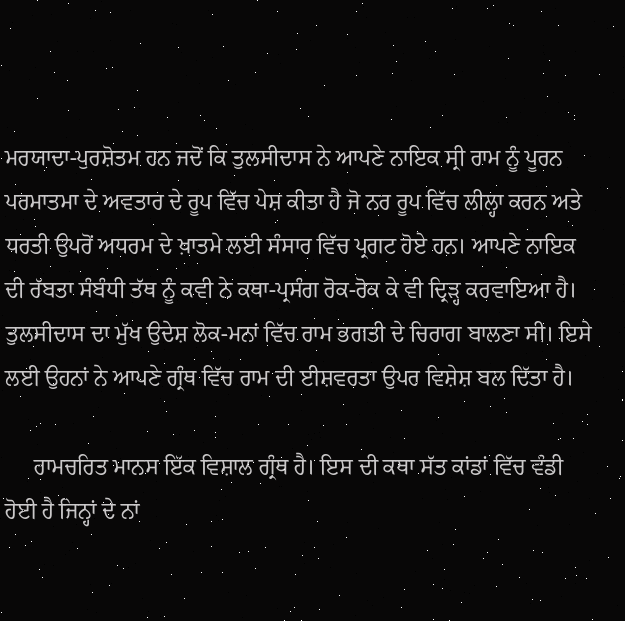ਮਰਯਾਦਾ-ਪੁਰਸ਼ੋਤਮ ਹਨ ਜਦੋਂ ਕਿ ਤੁਲਸੀਦਾਸ ਨੇ ਆਪਣੇ ਨਾਇਕ ਸ੍ਰੀ ਰਾਮ ਨੂੰ ਪੂਰਨ ਪਰਮਾਤਮਾ ਦੇ ਅਵਤਾਰ ਦੇ ਰੂਪ ਵਿੱਚ ਪੇਸ਼ ਕੀਤਾ ਹੈ ਜੋ ਨਰ ਰੂਪ ਵਿੱਚ ਲੀਲ੍ਹਾ ਕਰਨ ਅਤੇ ਧਰਤੀ ਉਪਰੋਂ ਅਧਰਮ ਦੇ ਖ਼ਾਤਮੇ ਲਈ ਸੰਸਾਰ ਵਿੱਚ ਪ੍ਰਗਟ ਹੋਏ ਹਨ। ਆਪਣੇ ਨਾਇਕ ਦੀ ਰੱਬਤਾ ਸੰਬੰਧੀ ਤੱਥ ਨੂੰ ਕਵੀ ਨੇ ਕਥਾ-ਪ੍ਰਸੰਗ ਰੋਕ-ਰੋਕ ਕੇ ਵੀ ਦ੍ਰਿੜ੍ਹ ਕਰਵਾਇਆ ਹੈ। ਤੁਲਸੀਦਾਸ ਦਾ ਮੁੱਖ ਉਦੇਸ਼ ਲੋਕ-ਮਨਾਂ ਵਿੱਚ ਰਾਮ ਭਗਤੀ ਦੇ ਚਿਰਾਗ ਬਾਲਣਾ ਸੀ। ਇਸੇ ਲਈ ਉਹਨਾਂ ਨੇ ਆਪਣੇ ਗ੍ਰੰਥ ਵਿੱਚ ਰਾਮ ਦੀ ਈਸ਼ਵਰਤਾ ਉਪਰ ਵਿਸ਼ੇਸ਼ ਬਲ ਦਿੱਤਾ ਹੈ।

     ਰਾਮਚਰਿਤ ਮਾਨਸ ਇੱਕ ਵਿਸ਼ਾਲ ਗ੍ਰੰਥ ਹੈ। ਇਸ ਦੀ ਕਥਾ ਸੱਤ ਕਾਂਡਾਂ ਵਿੱਚ ਵੰਡੀ ਹੋਈ ਹੈ ਜਿਨ੍ਹਾਂ ਦੇ ਨਾਂ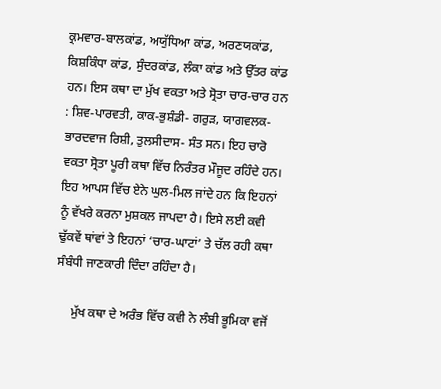ਕ੍ਰਮਵਾਰ-ਬਾਲਕਾਂਡ, ਅਯੁੱਧਿਆ ਕਾਂਡ, ਅਰਣਯਕਾਂਡ, ਕਿਸ਼ਕਿੰਧਾ ਕਾਂਡ, ਸੁੰਦਰਕਾਂਡ, ਲੰਕਾ ਕਾਂਡ ਅਤੇ ਉੱਤਰ ਕਾਂਡ ਹਨ। ਇਸ ਕਥਾ ਦਾ ਮੁੱਖ ਵਕਤਾ ਅਤੇ ਸ੍ਰੋਤਾ ਚਾਰ-ਚਾਰ ਹਨ : ਸ਼ਿਵ-ਪਾਰਵਤੀ, ਕਾਕ-ਭੁਸ਼ੰਡੀ- ਗਰੁੜ, ਯਾਗਵਲਕ-ਭਾਰਦਵਾਜ ਰਿਸ਼ੀ, ਤੁਲਸੀਦਾਸ- ਸੰਤ ਸਨ। ਇਹ ਚਾਰੋ ਵਕਤਾ ਸ੍ਰੋਤਾ ਪੂਰੀ ਕਥਾ ਵਿੱਚ ਨਿਰੰਤਰ ਮੌਜੂਦ ਰਹਿੰਦੇ ਹਨ। ਇਹ ਆਪਸ ਵਿੱਚ ਏਨੇ ਘੁਲ-ਮਿਲ ਜਾਂਦੇ ਹਨ ਕਿ ਇਹਨਾਂ ਨੂੰ ਵੱਖਰੇ ਕਰਨਾ ਮੁਸ਼ਕਲ ਜਾਪਦਾ ਹੈ। ਇਸੇ ਲਈ ਕਵੀ ਢੁੱਕਵੇਂ ਥਾਂਵਾਂ ਤੇ ਇਹਨਾਂ ‘ਚਾਰ-ਘਾਟਾਂ’ ਤੇ ਚੱਲ ਰਹੀ ਕਥਾ ਸੰਬੰਧੀ ਜਾਣਕਾਰੀ ਦਿੰਦਾ ਰਹਿੰਦਾ ਹੈ।

     ਮੁੱਖ ਕਥਾ ਦੇ ਅਰੰਭ ਵਿੱਚ ਕਵੀ ਨੇ ਲੰਬੀ ਭੂਮਿਕਾ ਵਜੋਂ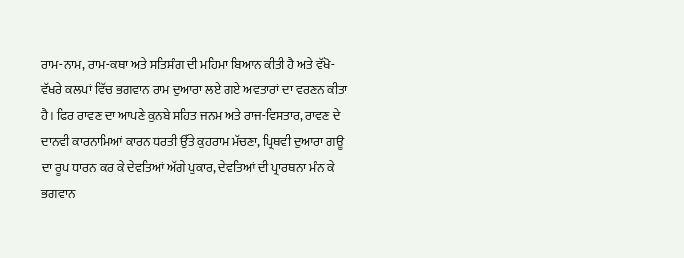ਰਾਮ-ਨਾਮ, ਰਾਮ-ਕਥਾ ਅਤੇ ਸਤਿਸੰਗ ਦੀ ਮਹਿਮਾ ਬਿਆਨ ਕੀਤੀ ਹੈ ਅਤੇ ਵੱਖੋ-ਵੱਖਰੇ ਕਲਪਾਂ ਵਿੱਚ ਭਗਵਾਨ ਰਾਮ ਦੁਆਰਾ ਲਏ ਗਏ ਅਵਤਾਰਾਂ ਦਾ ਵਰਣਨ ਕੀਤਾ ਹੈ। ਫਿਰ ਰਾਵਣ ਦਾ ਆਪਣੇ ਕੁਨਬੇ ਸਹਿਤ ਜਨਮ ਅਤੇ ਰਾਜ-ਵਿਸਤਾਰ, ਰਾਵਣ ਦੇ ਦਾਨਵੀ ਕਾਰਨਾਮਿਆਂ ਕਾਰਨ ਧਰਤੀ ਉੱਤੇ ਕੁਹਰਾਮ ਮੱਚਣਾ, ਪ੍ਰਿਥਵੀ ਦੁਆਰਾ ਗਊ ਦਾ ਰੂਪ ਧਾਰਨ ਕਰ ਕੇ ਦੇਵਤਿਆਂ ਅੱਗੇ ਪੁਕਾਰ, ਦੇਵਤਿਆਂ ਦੀ ਪ੍ਰਾਰਥਨਾ ਮੰਨ ਕੇ ਭਗਵਾਨ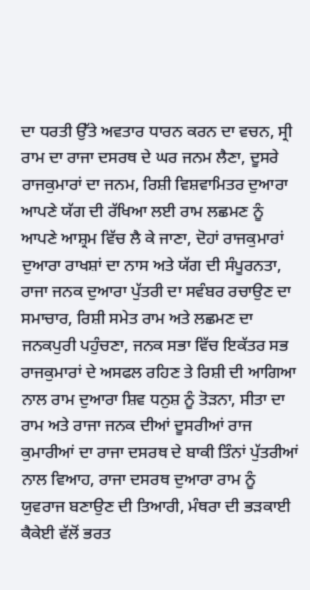ਦਾ ਧਰਤੀ ਉੱਤੇ ਅਵਤਾਰ ਧਾਰਨ ਕਰਨ ਦਾ ਵਚਨ, ਸ੍ਰੀ ਰਾਮ ਦਾ ਰਾਜਾ ਦਸਰਥ ਦੇ ਘਰ ਜਨਮ ਲੈਣਾ, ਦੂਸਰੇ ਰਾਜਕੁਮਾਰਾਂ ਦਾ ਜਨਮ, ਰਿਸ਼ੀ ਵਿਸ਼ਵਾਮਿਤਰ ਦੁਆਰਾ ਆਪਣੇ ਯੱਗ ਦੀ ਰੱਖਿਆ ਲਈ ਰਾਮ ਲਛਮਣ ਨੂੰ ਆਪਣੇ ਆਸ਼੍ਰਮ ਵਿੱਚ ਲੈ ਕੇ ਜਾਣਾ, ਦੋਹਾਂ ਰਾਜਕੁਮਾਰਾਂ ਦੁਆਰਾ ਰਾਖਸ਼ਾਂ ਦਾ ਨਾਸ ਅਤੇ ਯੱਗ ਦੀ ਸੰਪੂਰਨਤਾ, ਰਾਜਾ ਜਨਕ ਦੁਆਰਾ ਪੁੱਤਰੀ ਦਾ ਸਵੰਬਰ ਰਚਾਉਣ ਦਾ ਸਮਾਚਾਰ, ਰਿਸ਼ੀ ਸਮੇਤ ਰਾਮ ਅਤੇ ਲਛਮਣ ਦਾ ਜਨਕਪੁਰੀ ਪਹੁੰਚਣਾ, ਜਨਕ ਸਭਾ ਵਿੱਚ ਇਕੱਤਰ ਸਭ ਰਾਜਕੁਮਾਰਾਂ ਦੇ ਅਸਫਲ ਰਹਿਣ ਤੇ ਰਿਸ਼ੀ ਦੀ ਆਗਿਆ ਨਾਲ ਰਾਮ ਦੁਆਰਾ ਸ਼ਿਵ ਧਨੁਸ਼ ਨੂੰ ਤੋੜਨਾ, ਸੀਤਾ ਦਾ ਰਾਮ ਅਤੇ ਰਾਜਾ ਜਨਕ ਦੀਆਂ ਦੂਸਰੀਆਂ ਰਾਜ ਕੁਮਾਰੀਆਂ ਦਾ ਰਾਜਾ ਦਸਰਥ ਦੇ ਬਾਕੀ ਤਿੰਨਾਂ ਪੁੱਤਰੀਆਂ ਨਾਲ ਵਿਆਹ, ਰਾਜਾ ਦਸਰਥ ਦੁਆਰਾ ਰਾਮ ਨੂੰ ਯੁਵਰਾਜ ਬਣਾਉਣ ਦੀ ਤਿਆਰੀ, ਮੰਥਰਾ ਦੀ ਭੜਕਾਈ ਕੈਕੇਈ ਵੱਲੋਂ ਭਰਤ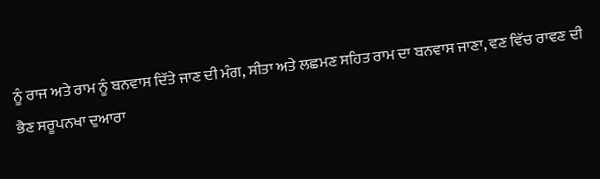ਨੂੰ ਰਾਜ ਅਤੇ ਰਾਮ ਨੂੰ ਬਨਵਾਸ ਦਿੱਤੇ ਜਾਣ ਦੀ ਮੰਗ, ਸੀਤਾ ਅਤੇ ਲਛਮਣ ਸਹਿਤ ਰਾਮ ਦਾ ਬਨਵਾਸ ਜਾਣਾ, ਵਣ ਵਿੱਚ ਰਾਵਣ ਦੀ ਭੈਣ ਸਰੂਪਨਖਾ ਦੁਆਰਾ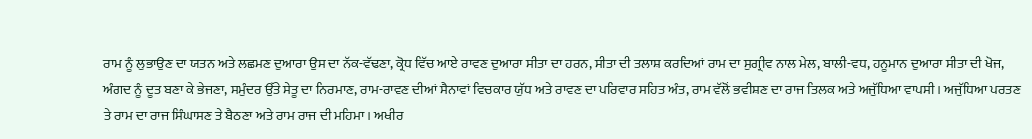ਰਾਮ ਨੂੰ ਲੁਭਾਉਣ ਦਾ ਯਤਨ ਅਤੇ ਲਛਮਣ ਦੁਆਰਾ ਉਸ ਦਾ ਨੱਕ-ਵੱਢਣਾ, ਕ੍ਰੋਧ ਵਿੱਚ ਆਏ ਰਾਵਣ ਦੁਆਰਾ ਸੀਤਾ ਦਾ ਹਰਨ, ਸੀਤਾ ਦੀ ਤਲਾਸ਼ ਕਰਦਿਆਂ ਰਾਮ ਦਾ ਸੁਗ੍ਰੀਵ ਨਾਲ ਮੇਲ, ਬਾਲੀ-ਵਧ, ਹਨੂਮਾਨ ਦੁਆਰਾ ਸੀਤਾ ਦੀ ਖੋਜ, ਅੰਗਦ ਨੂੰ ਦੂਤ ਬਣਾ ਕੇ ਭੇਜਣਾ, ਸਮੁੰਦਰ ਉੱਤੇ ਸੇਤੂ ਦਾ ਨਿਰਮਾਣ, ਰਾਮ-ਰਾਵਣ ਦੀਆਂ ਸੈਨਾਵਾਂ ਵਿਚਕਾਰ ਯੁੱਧ ਅਤੇ ਰਾਵਣ ਦਾ ਪਰਿਵਾਰ ਸਹਿਤ ਅੰਤ, ਰਾਮ ਵੱਲੋਂ ਭਵੀਸ਼ਣ ਦਾ ਰਾਜ ਤਿਲਕ ਅਤੇ ਅਜੁੱਧਿਆ ਵਾਪਸੀ। ਅਜੁੱਧਿਆ ਪਰਤਣ ਤੇ ਰਾਮ ਦਾ ਰਾਜ ਸਿੰਘਾਸਣ ਤੇ ਬੈਠਣਾ ਅਤੇ ਰਾਮ ਰਾਜ ਦੀ ਮਹਿਮਾ। ਅਖੀਰ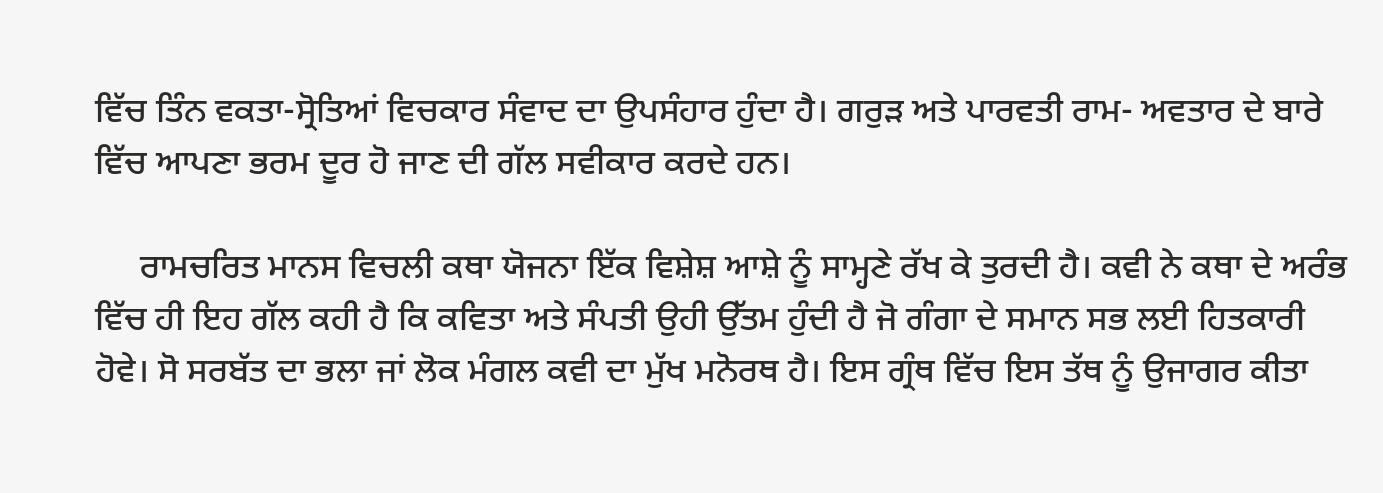ਵਿੱਚ ਤਿੰਨ ਵਕਤਾ-ਸ੍ਰੋਤਿਆਂ ਵਿਚਕਾਰ ਸੰਵਾਦ ਦਾ ਉਪਸੰਹਾਰ ਹੁੰਦਾ ਹੈ। ਗਰੁੜ ਅਤੇ ਪਾਰਵਤੀ ਰਾਮ- ਅਵਤਾਰ ਦੇ ਬਾਰੇ ਵਿੱਚ ਆਪਣਾ ਭਰਮ ਦੂਰ ਹੋ ਜਾਣ ਦੀ ਗੱਲ ਸਵੀਕਾਰ ਕਰਦੇ ਹਨ।

     ਰਾਮਚਰਿਤ ਮਾਨਸ ਵਿਚਲੀ ਕਥਾ ਯੋਜਨਾ ਇੱਕ ਵਿਸ਼ੇਸ਼ ਆਸ਼ੇ ਨੂੰ ਸਾਮ੍ਹਣੇ ਰੱਖ ਕੇ ਤੁਰਦੀ ਹੈ। ਕਵੀ ਨੇ ਕਥਾ ਦੇ ਅਰੰਭ ਵਿੱਚ ਹੀ ਇਹ ਗੱਲ ਕਹੀ ਹੈ ਕਿ ਕਵਿਤਾ ਅਤੇ ਸੰਪਤੀ ਉਹੀ ਉੱਤਮ ਹੁੰਦੀ ਹੈ ਜੋ ਗੰਗਾ ਦੇ ਸਮਾਨ ਸਭ ਲਈ ਹਿਤਕਾਰੀ ਹੋਵੇ। ਸੋ ਸਰਬੱਤ ਦਾ ਭਲਾ ਜਾਂ ਲੋਕ ਮੰਗਲ ਕਵੀ ਦਾ ਮੁੱਖ ਮਨੋਰਥ ਹੈ। ਇਸ ਗ੍ਰੰਥ ਵਿੱਚ ਇਸ ਤੱਥ ਨੂੰ ਉਜਾਗਰ ਕੀਤਾ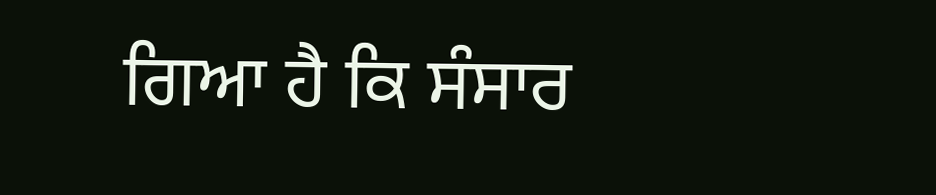ਗਿਆ ਹੈ ਕਿ ਸੰਸਾਰ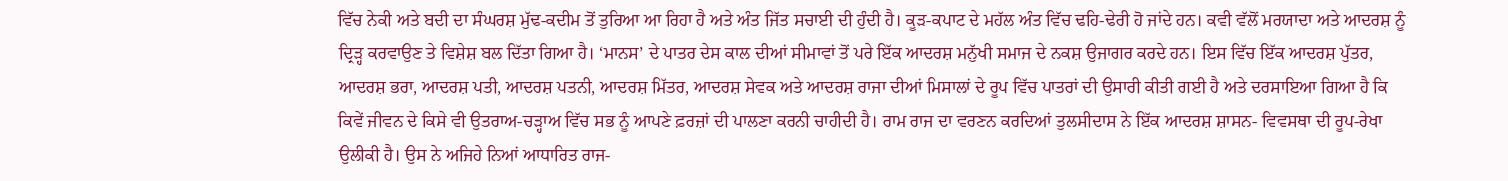ਵਿੱਚ ਨੇਕੀ ਅਤੇ ਬਦੀ ਦਾ ਸੰਘਰਸ਼ ਮੁੱਢ-ਕਦੀਮ ਤੋਂ ਤੁਰਿਆ ਆ ਰਿਹਾ ਹੈ ਅਤੇ ਅੰਤ ਜਿੱਤ ਸਚਾਈ ਦੀ ਹੁੰਦੀ ਹੈ। ਕੂੜ-ਕਪਾਟ ਦੇ ਮਹੱਲ ਅੰਤ ਵਿੱਚ ਢਹਿ-ਢੇਰੀ ਹੋ ਜਾਂਦੇ ਹਨ। ਕਵੀ ਵੱਲੋਂ ਮਰਯਾਦਾ ਅਤੇ ਆਦਰਸ਼ ਨੂੰ ਦ੍ਰਿੜ੍ਹ ਕਰਵਾਉਣ ਤੇ ਵਿਸ਼ੇਸ਼ ਬਲ ਦਿੱਤਾ ਗਿਆ ਹੈ। ‘ਮਾਨਸ’ ਦੇ ਪਾਤਰ ਦੇਸ ਕਾਲ ਦੀਆਂ ਸੀਮਾਵਾਂ ਤੋਂ ਪਰੇ ਇੱਕ ਆਦਰਸ਼ ਮਨੁੱਖੀ ਸਮਾਜ ਦੇ ਨਕਸ਼ ਉਜਾਗਰ ਕਰਦੇ ਹਨ। ਇਸ ਵਿੱਚ ਇੱਕ ਆਦਰਸ਼ ਪੁੱਤਰ, ਆਦਰਸ਼ ਭਰਾ, ਆਦਰਸ਼ ਪਤੀ, ਆਦਰਸ਼ ਪਤਨੀ, ਆਦਰਸ਼ ਮਿੱਤਰ, ਆਦਰਸ਼ ਸੇਵਕ ਅਤੇ ਆਦਰਸ਼ ਰਾਜਾ ਦੀਆਂ ਮਿਸਾਲਾਂ ਦੇ ਰੂਪ ਵਿੱਚ ਪਾਤਰਾਂ ਦੀ ਉਸਾਰੀ ਕੀਤੀ ਗਈ ਹੈ ਅਤੇ ਦਰਸਾਇਆ ਗਿਆ ਹੈ ਕਿ ਕਿਵੇਂ ਜੀਵਨ ਦੇ ਕਿਸੇ ਵੀ ਉਤਰਾਅ-ਚੜ੍ਹਾਅ ਵਿੱਚ ਸਭ ਨੂੰ ਆਪਣੇ ਫ਼ਰਜ਼ਾਂ ਦੀ ਪਾਲਣਾ ਕਰਨੀ ਚਾਹੀਦੀ ਹੈ। ਰਾਮ ਰਾਜ ਦਾ ਵਰਣਨ ਕਰਦਿਆਂ ਤੁਲਸੀਦਾਸ ਨੇ ਇੱਕ ਆਦਰਸ਼ ਸ਼ਾਸਨ- ਵਿਵਸਥਾ ਦੀ ਰੂਪ-ਰੇਖਾ ਉਲੀਕੀ ਹੈ। ਉਸ ਨੇ ਅਜਿਹੇ ਨਿਆਂ ਆਧਾਰਿਤ ਰਾਜ-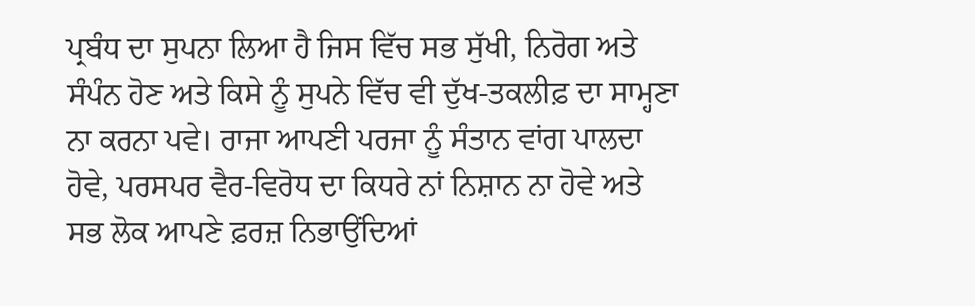ਪ੍ਰਬੰਧ ਦਾ ਸੁਪਨਾ ਲਿਆ ਹੈ ਜਿਸ ਵਿੱਚ ਸਭ ਸੁੱਖੀ, ਨਿਰੋਗ ਅਤੇ ਸੰਪੰਨ ਹੋਣ ਅਤੇ ਕਿਸੇ ਨੂੰ ਸੁਪਨੇ ਵਿੱਚ ਵੀ ਦੁੱਖ-ਤਕਲੀਫ਼ ਦਾ ਸਾਮ੍ਹਣਾ ਨਾ ਕਰਨਾ ਪਵੇ। ਰਾਜਾ ਆਪਣੀ ਪਰਜਾ ਨੂੰ ਸੰਤਾਨ ਵਾਂਗ ਪਾਲਦਾ ਹੋਵੇ, ਪਰਸਪਰ ਵੈਰ-ਵਿਰੋਧ ਦਾ ਕਿਧਰੇ ਨਾਂ ਨਿਸ਼ਾਨ ਨਾ ਹੋਵੇ ਅਤੇ ਸਭ ਲੋਕ ਆਪਣੇ ਫ਼ਰਜ਼ ਨਿਭਾਉਂਦਿਆਂ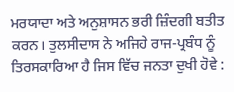ਮਰਯਾਦਾ ਅਤੇ ਅਨੁਸ਼ਾਸਨ ਭਰੀ ਜ਼ਿੰਦਗੀ ਬਤੀਤ ਕਰਨ। ਤੁਲਸੀਦਾਸ ਨੇ ਅਜਿਹੇ ਰਾਜ-ਪ੍ਰਬੰਧ ਨੂੰ ਤਿਰਸਕਾਰਿਆ ਹੈ ਜਿਸ ਵਿੱਚ ਜਨਤਾ ਦੁਖੀ ਹੋਵੇ :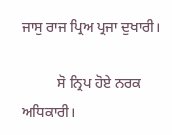ਜਾਸੁ ਰਾਜ ਪ੍ਰਿਅ ਪ੍ਰਜਾ ਦੁਖਾਰੀ।

          ਸੋ ਨ੍ਰਿਪ ਹੋਏ ਨਰਕ ਅਧਿਕਾਰੀ।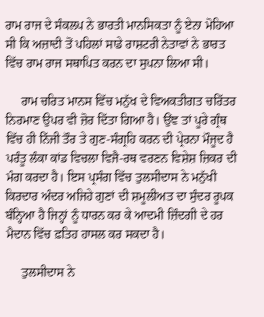ਰਾਮ ਰਾਜ ਦੇ ਸੰਕਲਪ ਨੇ ਭਾਰਤੀ ਮਾਨਸਿਕਤਾ ਨੂੰ ਏਨਾ ਮੋਹਿਆ ਸੀ ਕਿ ਅਜ਼ਾਦੀ ਤੋਂ ਪਹਿਲਾਂ ਸਾਡੇ ਰਾਸ਼ਟਰੀ ਨੇਤਾਵਾਂ ਨੇ ਭਾਰਤ ਵਿੱਚ ਰਾਮ ਰਾਜ ਸਥਾਪਿਤ ਕਰਨ ਦਾ ਸੁਪਨਾ ਲਿਆ ਸੀ।

     ਰਾਮ ਚਰਿਤ ਮਾਨਸ ਵਿੱਚ ਮਨੁੱਖ ਦੇ ਵਿਅਕਤੀਗਤ ਚਰਿੱਤਰ ਨਿਰਮਾਣ ਉਪਰ ਵੀ ਜ਼ੋਰ ਦਿੱਤਾ ਗਿਆ ਹੈ। ਉਂਞ ਤਾਂ ਪੂਰੇ ਗ੍ਰੰਥ ਵਿੱਚ ਹੀ ਨਿੱਜੀ ਤੌਰ ਤੇ ਗੁਣ-ਸੰਗ੍ਰਹਿ ਕਰਨ ਦੀ ਪ੍ਰੇਰਨਾ ਮੌਜੂਦ ਹੈ ਪਰੰਤੂ ਲੰਕਾ ਕਾਂਡ ਵਿਚਲਾ ਵਿਜੈ-ਰਥ ਵਰਣਨ ਵਿਸ਼ੇਸ਼ ਜ਼ਿਕਰ ਦੀ ਮੰਗ ਕਰਦਾ ਹੈ। ਇਸ ਪ੍ਰਸੰਗ ਵਿੱਚ ਤੁਲਸੀਦਾਸ ਨੇ ਮਨੁੱਖੀ ਕਿਰਦਾਰ ਅੰਦਰ ਅਜਿਹੇ ਗੁਣਾਂ ਦੀ ਸ਼ਮੂਲੀਅਤ ਦਾ ਸੁੰਦਰ ਰੂਪਕ ਬੰਨ੍ਹਿਆ ਹੈ ਜਿਨ੍ਹਾਂ ਨੂੰ ਧਾਰਨ ਕਰ ਕੇ ਆਦਮੀ ਜ਼ਿੰਦਗੀ ਦੇ ਹਰ ਮੈਦਾਨ ਵਿੱਚ ਫ਼ਤਿਹ ਹਾਸਲ ਕਰ ਸਕਦਾ ਹੈ।

     ਤੁਲਸੀਦਾਸ ਨੇ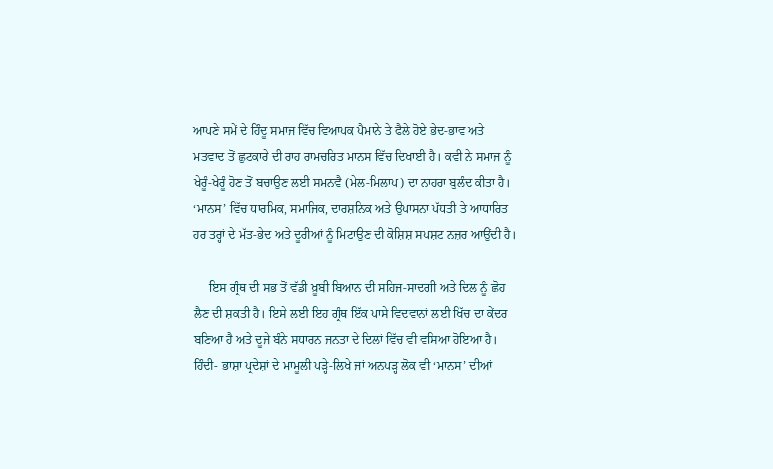ਆਪਣੇ ਸਮੇਂ ਦੇ ਹਿੰਦੂ ਸਮਾਜ ਵਿੱਚ ਵਿਆਪਕ ਪੈਮਾਨੇ ਤੇ ਫੈਲੇ ਹੋਏ ਭੇਦ-ਭਾਵ ਅਤੇ ਮਤਵਾਦ ਤੋਂ ਛੁਟਕਾਰੇ ਦੀ ਰਾਹ ਰਾਮਚਰਿਤ ਮਾਨਸ ਵਿੱਚ ਦਿਖਾਈ ਹੈ। ਕਵੀ ਨੇ ਸਮਾਜ ਨੂੰ ਖੇਰੂੰ-ਖੇਰੂੰ ਹੋਣ ਤੋਂ ਬਚਾਉਣ ਲਈ ਸਮਨਵੈ (ਮੇਲ-ਮਿਲਾਪ) ਦਾ ਨਾਹਰਾ ਬੁਲੰਦ ਕੀਤਾ ਹੈ। ‘ਮਾਨਸ’ ਵਿੱਚ ਧਾਰਮਿਕ, ਸਮਾਜਿਕ, ਦਾਰਸ਼ਨਿਕ ਅਤੇ ਉਪਾਸਨਾ ਪੱਧਤੀ ਤੇ ਆਧਾਰਿਤ ਹਰ ਤਰ੍ਹਾਂ ਦੇ ਮੱਤ-ਭੇਦ ਅਤੇ ਦੂਰੀਆਂ ਨੂੰ ਮਿਟਾਉਣ ਦੀ ਕੋਸ਼ਿਸ਼ ਸਪਸ਼ਟ ਨਜ਼ਰ ਆਉਂਦੀ ਹੈ।

     ਇਸ ਗ੍ਰੰਥ ਦੀ ਸਭ ਤੋਂ ਵੱਡੀ ਖ਼ੂਬੀ ਬਿਆਨ ਦੀ ਸਹਿਜ-ਸਾਦਗੀ ਅਤੇ ਦਿਲ ਨੂੰ ਛੋਹ ਲੈਣ ਦੀ ਸ਼ਕਤੀ ਹੈ। ਇਸੇ ਲਈ ਇਹ ਗ੍ਰੰਥ ਇੱਕ ਪਾਸੇ ਵਿਦਵਾਨਾਂ ਲਈ ਖਿੱਚ ਦਾ ਕੇਂਦਰ ਬਣਿਆ ਹੈ ਅਤੇ ਦੂਜੇ ਬੰਨੇ ਸਧਾਰਨ ਜਨਤਾ ਦੇ ਦਿਲਾਂ ਵਿੱਚ ਵੀ ਵਸਿਆ ਹੋਇਆ ਹੈ। ਹਿੰਦੀ- ਭਾਸ਼ਾ ਪ੍ਰਦੇਸ਼ਾਂ ਦੇ ਮਾਮੂਲੀ ਪੜ੍ਹੇ-ਲਿਖੇ ਜਾਂ ਅਨਪੜ੍ਹ ਲੋਕ ਵੀ ‘ਮਾਨਸ’ ਦੀਆਂ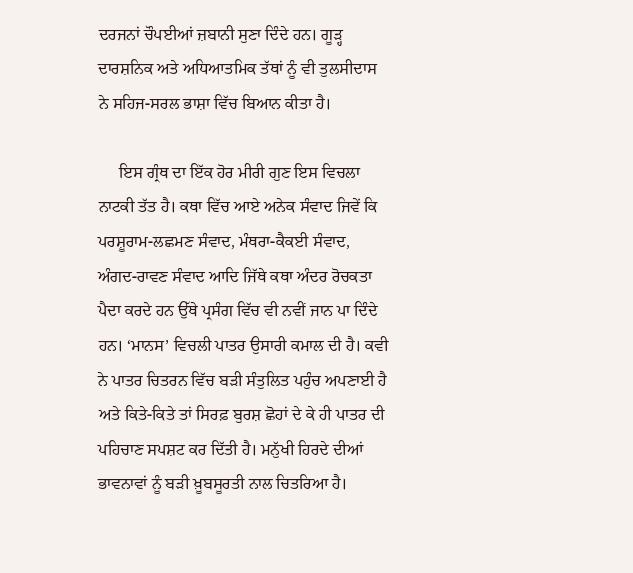ਦਰਜਨਾਂ ਚੌਪਈਆਂ ਜ਼ਬਾਨੀ ਸੁਣਾ ਦਿੰਦੇ ਹਨ। ਗੂੜ੍ਹ ਦਾਰਸ਼ਨਿਕ ਅਤੇ ਅਧਿਆਤਮਿਕ ਤੱਥਾਂ ਨੂੰ ਵੀ ਤੁਲਸੀਦਾਸ ਨੇ ਸਹਿਜ-ਸਰਲ ਭਾਸ਼ਾ ਵਿੱਚ ਬਿਆਨ ਕੀਤਾ ਹੈ।

     ਇਸ ਗ੍ਰੰਥ ਦਾ ਇੱਕ ਹੋਰ ਮੀਰੀ ਗੁਣ ਇਸ ਵਿਚਲਾ ਨਾਟਕੀ ਤੱਤ ਹੈ। ਕਥਾ ਵਿੱਚ ਆਏ ਅਨੇਕ ਸੰਵਾਦ ਜਿਵੇਂ ਕਿ ਪਰਸ਼ੂਰਾਮ-ਲਛਮਣ ਸੰਵਾਦ, ਮੰਥਰਾ-ਕੈਕਈ ਸੰਵਾਦ, ਅੰਗਦ-ਰਾਵਣ ਸੰਵਾਦ ਆਦਿ ਜਿੱਥੇ ਕਥਾ ਅੰਦਰ ਰੋਚਕਤਾ ਪੈਦਾ ਕਰਦੇ ਹਨ ਉੱਥੇ ਪ੍ਰਸੰਗ ਵਿੱਚ ਵੀ ਨਵੀਂ ਜਾਨ ਪਾ ਦਿੰਦੇ ਹਨ। ‘ਮਾਨਸ’ ਵਿਚਲੀ ਪਾਤਰ ਉਸਾਰੀ ਕਮਾਲ ਦੀ ਹੈ। ਕਵੀ ਨੇ ਪਾਤਰ ਚਿਤਰਨ ਵਿੱਚ ਬੜੀ ਸੰਤੁਲਿਤ ਪਹੁੰਚ ਅਪਣਾਈ ਹੈ ਅਤੇ ਕਿਤੇ-ਕਿਤੇ ਤਾਂ ਸਿਰਫ਼ ਬੁਰਸ਼ ਛੋਹਾਂ ਦੇ ਕੇ ਹੀ ਪਾਤਰ ਦੀ ਪਹਿਚਾਣ ਸਪਸ਼ਟ ਕਰ ਦਿੱਤੀ ਹੈ। ਮਨੁੱਖੀ ਹਿਰਦੇ ਦੀਆਂ ਭਾਵਨਾਵਾਂ ਨੂੰ ਬੜੀ ਖ਼ੂਬਸੂਰਤੀ ਨਾਲ ਚਿਤਰਿਆ ਹੈ।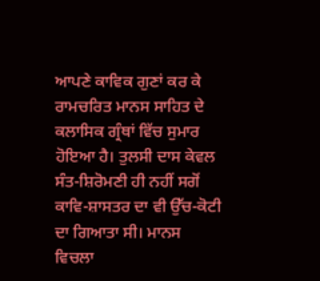ਆਪਣੇ ਕਾਵਿਕ ਗੁਣਾਂ ਕਰ ਕੇ ਰਾਮਚਰਿਤ ਮਾਨਸ ਸਾਹਿਤ ਦੇ ਕਲਾਸਿਕ ਗ੍ਰੰਥਾਂ ਵਿੱਚ ਸੁਮਾਰ ਹੋਇਆ ਹੈ। ਤੁਲਸੀ ਦਾਸ ਕੇਵਲ ਸੰਤ-ਸ਼ਿਰੋਮਣੀ ਹੀ ਨਹੀਂ ਸਗੋਂ ਕਾਵਿ-ਸ਼ਾਸਤਰ ਦਾ ਵੀ ਉੱਚ-ਕੋਟੀ ਦਾ ਗਿਆਤਾ ਸੀ। ਮਾਨਸ ਵਿਚਲਾ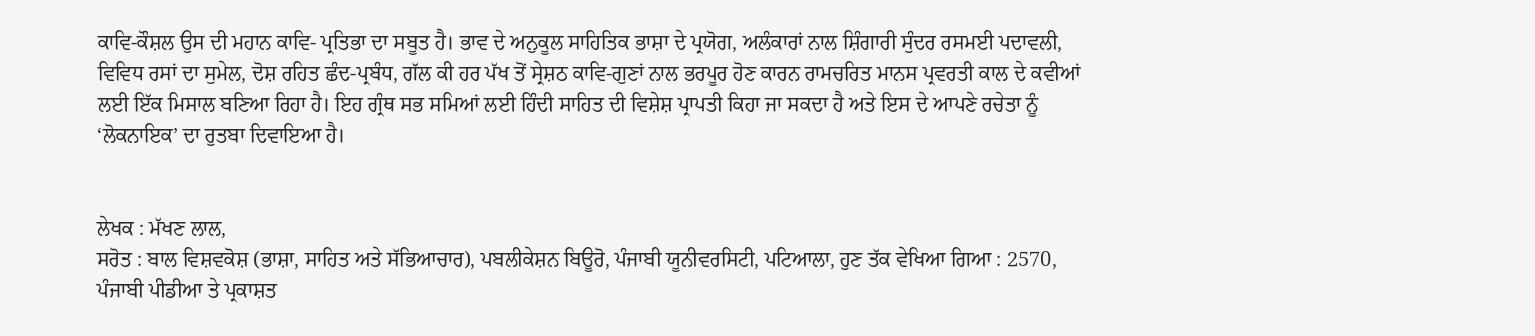ਕਾਵਿ-ਕੌਸ਼ਲ ਉਸ ਦੀ ਮਹਾਨ ਕਾਵਿ- ਪ੍ਰਤਿਭਾ ਦਾ ਸਬੂਤ ਹੈ। ਭਾਵ ਦੇ ਅਨੁਕੂਲ ਸਾਹਿਤਿਕ ਭਾਸ਼ਾ ਦੇ ਪ੍ਰਯੋਗ, ਅਲੰਕਾਰਾਂ ਨਾਲ ਸ਼ਿੰਗਾਰੀ ਸੁੰਦਰ ਰਸਮਈ ਪਦਾਵਲੀ, ਵਿਵਿਧ ਰਸਾਂ ਦਾ ਸੁਮੇਲ, ਦੋਸ਼ ਰਹਿਤ ਛੰਦ-ਪ੍ਰਬੰਧ, ਗੱਲ ਕੀ ਹਰ ਪੱਖ ਤੋਂ ਸ੍ਰੇਸ਼ਠ ਕਾਵਿ-ਗੁਣਾਂ ਨਾਲ ਭਰਪੂਰ ਹੋਣ ਕਾਰਨ ਰਾਮਚਰਿਤ ਮਾਨਸ ਪ੍ਰਵਰਤੀ ਕਾਲ ਦੇ ਕਵੀਆਂ ਲਈ ਇੱਕ ਮਿਸਾਲ ਬਣਿਆ ਰਿਹਾ ਹੈ। ਇਹ ਗ੍ਰੰਥ ਸਭ ਸਮਿਆਂ ਲਈ ਹਿੰਦੀ ਸਾਹਿਤ ਦੀ ਵਿਸ਼ੇਸ਼ ਪ੍ਰਾਪਤੀ ਕਿਹਾ ਜਾ ਸਕਦਾ ਹੈ ਅਤੇ ਇਸ ਦੇ ਆਪਣੇ ਰਚੇਤਾ ਨੂੰ ‘ਲੋਕਨਾਇਕ’ ਦਾ ਰੁਤਬਾ ਦਿਵਾਇਆ ਹੈ।


ਲੇਖਕ : ਮੱਖਣ ਲਾਲ,
ਸਰੋਤ : ਬਾਲ ਵਿਸ਼ਵਕੋਸ਼ (ਭਾਸ਼ਾ, ਸਾਹਿਤ ਅਤੇ ਸੱਭਿਆਚਾਰ), ਪਬਲੀਕੇਸ਼ਨ ਬਿਊਰੋ, ਪੰਜਾਬੀ ਯੂਨੀਵਰਸਿਟੀ, ਪਟਿਆਲਾ, ਹੁਣ ਤੱਕ ਵੇਖਿਆ ਗਿਆ : 2570, ਪੰਜਾਬੀ ਪੀਡੀਆ ਤੇ ਪ੍ਰਕਾਸ਼ਤ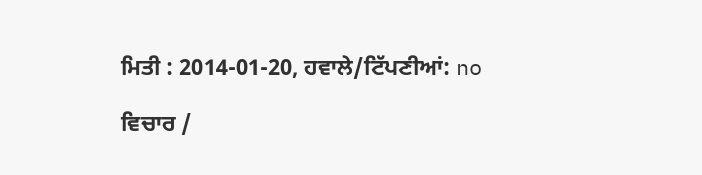ਮਿਤੀ : 2014-01-20, ਹਵਾਲੇ/ਟਿੱਪਣੀਆਂ: no

ਵਿਚਾਰ /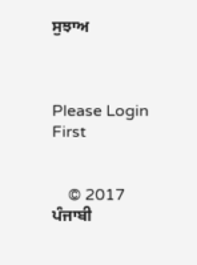ਸੁਝਾਅ



Please Login First


    © 2017 ਪੰਜਾਬੀ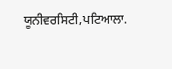ਯੂਨੀਵਰਸਿਟੀ,ਪਟਿਆਲਾ.